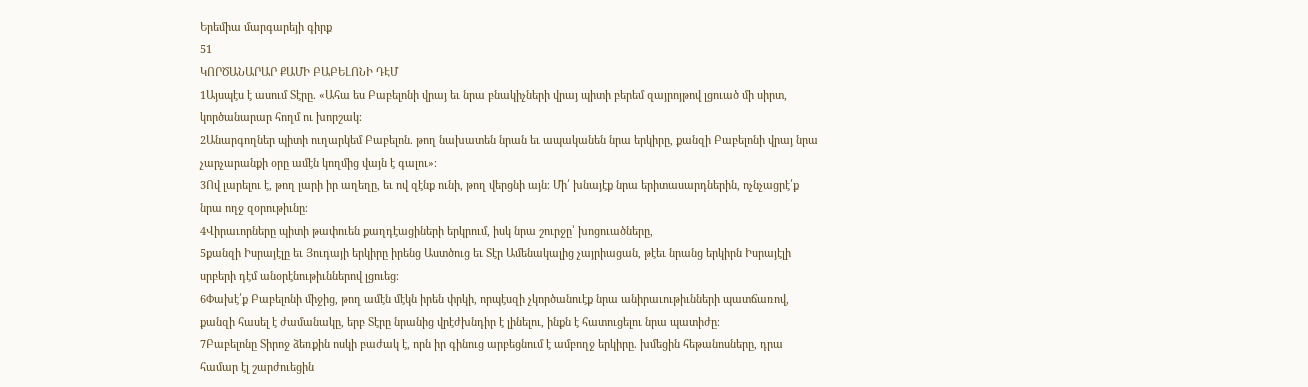Երեմիա մարգարեյի գիրք
51
ԿՈՐԾԱՆԱՐԱՐ ՔԱՄԻ ԲԱԲԵԼՈՆԻ ԴԷՄ
1Այսպէս է ասում Տէրը. «Ահա ես Բաբելոնի վրայ եւ նրա բնակիչների վրայ պիտի բերեմ զայրոյթով լցուած մի սիրտ, կործանարար հողմ ու խորշակ։
2Անարգողներ պիտի ուղարկեմ Բաբելոն. թող նախատեն նրան եւ ապականեն նրա երկիրը, քանզի Բաբելոնի վրայ նրա չարչարանքի օրը ամէն կողմից վայն է գալու»։
3Ով լարելու է, թող լարի իր աղեղը, եւ ով զէնք ունի, թող վերցնի այն։ Մի՛ խնայէք նրա երիտասարդներին, ոչնչացրէ՛ք նրա ողջ զօրութիւնը։
4Վիրաւորները պիտի թափուեն քաղդէացիների երկրում, իսկ նրա շուրջը՝ խոցուածները,
5քանզի Իսրայէլը եւ Յուդայի երկիրը իրենց Աստծուց եւ Տէր Ամենակալից չայրիացան, թէեւ նրանց երկիրն Իսրայէլի սրբերի դէմ անօրէնութիւններով լցուեց։
6Փախէ՛ք Բաբելոնի միջից, թող ամէն մէկն իրեն փրկի, որպէսզի չկործանուէք նրա անիրաւութիւնների պատճառով, քանզի հասել է ժամանակը, երբ Տէրը նրանից վրէժխնդիր է լինելու, ինքն է հատուցելու նրա պատիժը։
7Բաբելոնը Տիրոջ ձեռքին ոսկի բաժակ է, որն իր գինուց արբեցնում է ամբողջ երկիրը. խմեցին հեթանոսները, դրա համար էլ շարժուեցին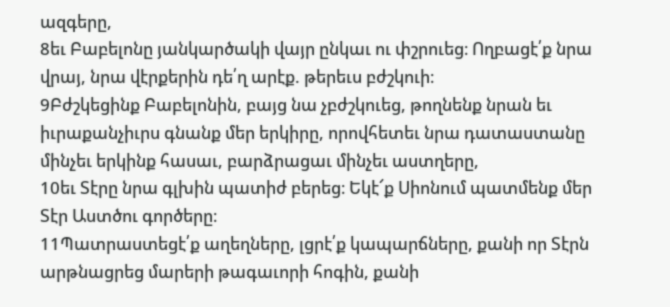ազգերը,
8եւ Բաբելոնը յանկարծակի վայր ընկաւ ու փշրուեց։ Ողբացէ՛ք նրա վրայ, նրա վէրքերին դե՛ղ արէք. թերեւս բժշկուի։
9Բժշկեցինք Բաբելոնին, բայց նա չբժշկուեց, թողնենք նրան եւ իւրաքանչիւրս գնանք մեր երկիրը, որովհետեւ նրա դատաստանը մինչեւ երկինք հասաւ, բարձրացաւ մինչեւ աստղերը,
10եւ Տէրը նրա գլխին պատիժ բերեց։ Եկէ՜ք Սիոնում պատմենք մեր Տէր Աստծու գործերը։
11Պատրաստեցէ՛ք աղեղները, լցրէ՛ք կապարճները, քանի որ Տէրն արթնացրեց մարերի թագաւորի հոգին, քանի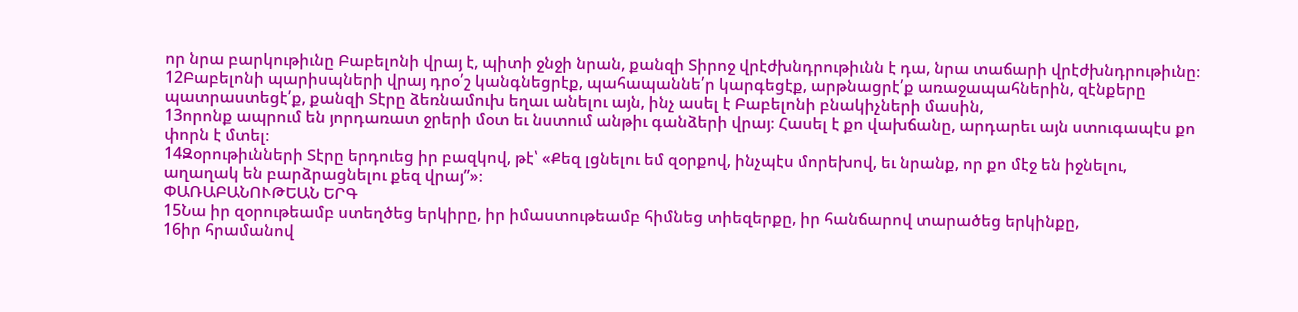որ նրա բարկութիւնը Բաբելոնի վրայ է, պիտի ջնջի նրան, քանզի Տիրոջ վրէժխնդրութիւնն է դա, նրա տաճարի վրէժխնդրութիւնը։
12Բաբելոնի պարիսպների վրայ դրօ՛շ կանգնեցրէք, պահապաննե՛ր կարգեցէք, արթնացրէ՛ք առաջապահներին, զէնքերը պատրաստեցէ՛ք, քանզի Տէրը ձեռնամուխ եղաւ անելու այն, ինչ ասել է Բաբելոնի բնակիչների մասին,
13որոնք ապրում են յորդառատ ջրերի մօտ եւ նստում անթիւ գանձերի վրայ։ Հասել է քո վախճանը, արդարեւ այն ստուգապէս քո փորն է մտել։
14Զօրութիւնների Տէրը երդուեց իր բազկով, թէ՝ «Քեզ լցնելու եմ զօրքով, ինչպէս մորեխով, եւ նրանք, որ քո մէջ են իջնելու, աղաղակ են բարձրացնելու քեզ վրայ”»։
ՓԱՌԱԲԱՆՈՒԹԵԱՆ ԵՐԳ
15Նա իր զօրութեամբ ստեղծեց երկիրը, իր իմաստութեամբ հիմնեց տիեզերքը, իր հանճարով տարածեց երկինքը,
16իր հրամանով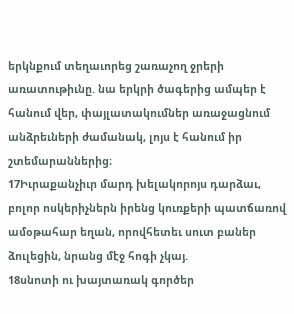երկնքում տեղաւորեց շառաչող ջրերի առատութիւնը. նա երկրի ծագերից ամպեր է հանում վեր, փայլատակումներ առաջացնում անձրեւների ժամանակ, լոյս է հանում իր շտեմարաններից։
17Իւրաքանչիւր մարդ խելակորոյս դարձաւ, բոլոր ոսկերիչներն իրենց կուռքերի պատճառով ամօթահար եղան, որովհետեւ սուտ բաներ ձուլեցին, նրանց մէջ հոգի չկայ.
18սնոտի ու խայտառակ գործեր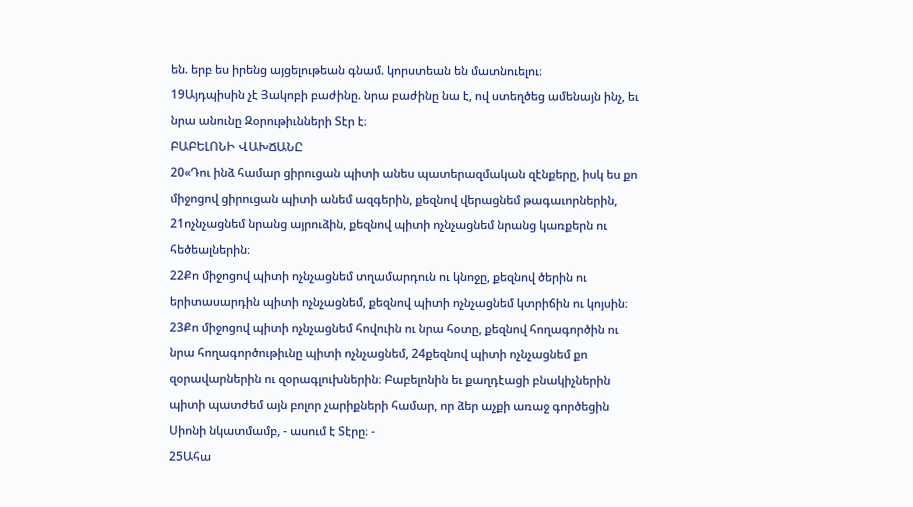են. երբ ես իրենց այցելութեան գնամ. կորստեան են մատնուելու։
19Այդպիսին չէ Յակոբի բաժինը. նրա բաժինը նա է, ով ստեղծեց ամենայն ինչ, եւ նրա անունը Զօրութիւնների Տէր է։
ԲԱԲԵԼՈՆԻ ՎԱԽՃԱՆԸ
20«Դու ինձ համար ցիրուցան պիտի անես պատերազմական զէնքերը, իսկ ես քո միջոցով ցիրուցան պիտի անեմ ազգերին, քեզնով վերացնեմ թագաւորներին,
21ոչնչացնեմ նրանց այրուձին, քեզնով պիտի ոչնչացնեմ նրանց կառքերն ու հեծեալներին։
22Քո միջոցով պիտի ոչնչացնեմ տղամարդուն ու կնոջը, քեզնով ծերին ու երիտասարդին պիտի ոչնչացնեմ, քեզնով պիտի ոչնչացնեմ կտրիճին ու կոյսին։
23Քո միջոցով պիտի ոչնչացնեմ հովուին ու նրա հօտը, քեզնով հողագործին ու նրա հողագործութիւնը պիտի ոչնչացնեմ, 24քեզնով պիտի ոչնչացնեմ քո զօրավարներին ու զօրագլուխներին։ Բաբելոնին եւ քաղդէացի բնակիչներին պիտի պատժեմ այն բոլոր չարիքների համար, որ ձեր աչքի առաջ գործեցին Սիոնի նկատմամբ, - ասում է Տէրը։ -
25Ահա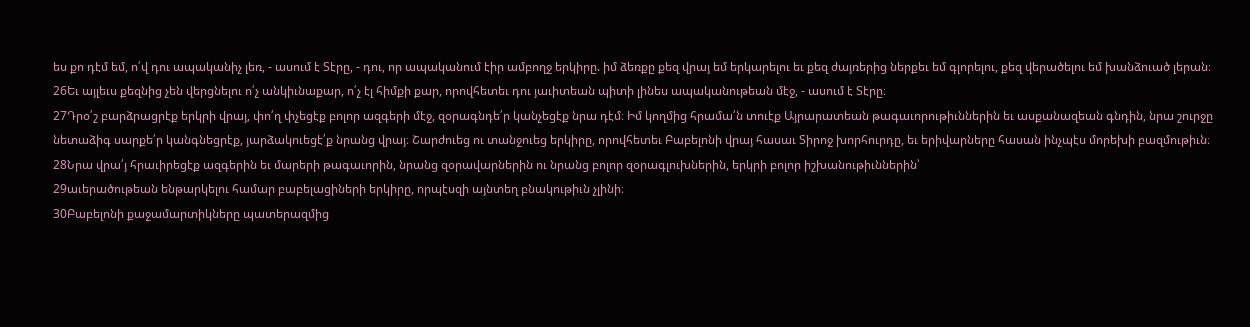ես քո դէմ եմ, ո՛վ դու ապականիչ լեռ, - ասում է Տէրը, - դու, որ ապականում էիր ամբողջ երկիրը. իմ ձեռքը քեզ վրայ եմ երկարելու եւ քեզ ժայռերից ներքեւ եմ գլորելու, քեզ վերածելու եմ խանձուած լերան։
26Եւ այլեւս քեզնից չեն վերցնելու ո՛չ անկիւնաքար, ո՛չ էլ հիմքի քար, որովհետեւ դու յաւիտեան պիտի լինես ապականութեան մէջ, - ասում է Տէրը։
27Դրօ՛շ բարձրացրէք երկրի վրայ, փո՛ղ փչեցէք բոլոր ազգերի մէջ, զօրագնդե՛ր կանչեցէք նրա դէմ։ Իմ կողմից հրամա՛ն տուէք Այրարատեան թագաւորութիւններին եւ ասքանազեան գնդին, նրա շուրջը նետաձիգ սարքե՛ր կանգնեցրէք, յարձակուեցէ՛ք նրանց վրայ։ Շարժուեց ու տանջուեց երկիրը, որովհետեւ Բաբելոնի վրայ հասաւ Տիրոջ խորհուրդը, եւ երիվարները հասան ինչպէս մորեխի բազմութիւն։
28Նրա վրա՛յ հրաւիրեցէք ազգերին եւ մարերի թագաւորին, նրանց զօրավարներին ու նրանց բոլոր զօրագլուխներին, երկրի բոլոր իշխանութիւններին՝
29աւերածութեան ենթարկելու համար բաբելացիների երկիրը, որպէսզի այնտեղ բնակութիւն չլինի։
30Բաբելոնի քաջամարտիկները պատերազմից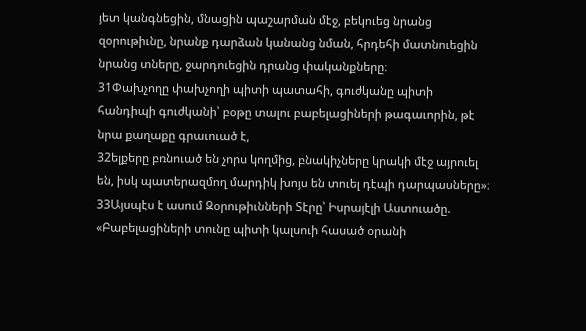յետ կանգնեցին, մնացին պաշարման մէջ, բեկուեց նրանց զօրութիւնը, նրանք դարձան կանանց նման, հրդեհի մատնուեցին նրանց տները, ջարդուեցին դրանց փականքները։
31Փախչողը փախչողի պիտի պատահի, գուժկանը պիտի հանդիպի գուժկանի՝ բօթը տալու բաբելացիների թագաւորին, թէ նրա քաղաքը գրաւուած է,
32ելքերը բռնուած են չորս կողմից, բնակիչները կրակի մէջ այրուել են, իսկ պատերազմող մարդիկ խոյս են տուել դէպի դարպասները»։
33Այսպէս է ասում Զօրութիւնների Տէրը՝ Իսրայէլի Աստուածը. «Բաբելացիների տունը պիտի կալսուի հասած օրանի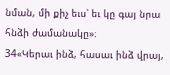նման, մի քիչ եւս՝ եւ կը գայ նրա հնձի ժամանակը»։
34«Կերաւ ինձ, հասաւ ինձ վրայ,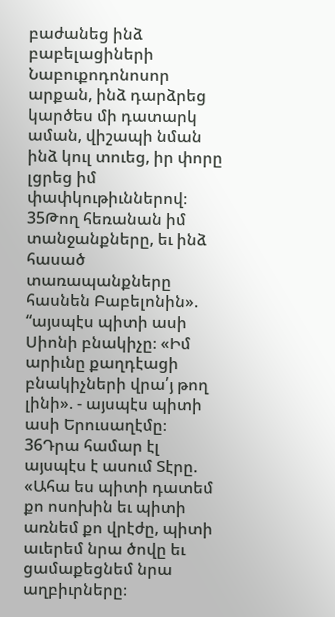բաժանեց ինձ բաբելացիների Նաբուքոդոնոսոր արքան, ինձ դարձրեց կարծես մի դատարկ աման, վիշապի նման ինձ կուլ տուեց, իր փորը լցրեց իմ փափկութիւններով։
35Թող հեռանան իմ տանջանքները, եւ ինձ հասած տառապանքները հասնեն Բաբելոնին». “այսպէս պիտի ասի Սիոնի բնակիչը։ «Իմ արիւնը քաղդէացի բնակիչների վրա՛յ թող լինի». - այսպէս պիտի ասի Երուսաղէմը։
36Դրա համար էլ այսպէս է ասում Տէրը. «Ահա ես պիտի դատեմ քո ոսոխին եւ պիտի առնեմ քո վրէժը, պիտի աւերեմ նրա ծովը եւ ցամաքեցնեմ նրա աղբիւրները։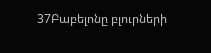37Բաբելոնը բլուրների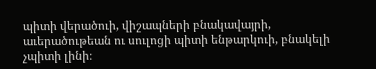պիտի վերածուի, վիշապների բնակավայրի, աւերածութեան ու սուլոցի պիտի ենթարկուի, բնակելի չպիտի լինի։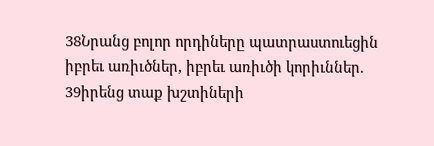38Նրանց բոլոր որդիները պատրաստուեցին իբրեւ առիւծներ, իբրեւ առիւծի կորիւններ.
39իրենց տաք խշտիների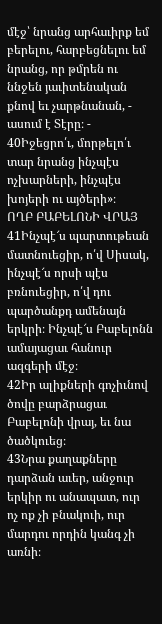մէջ՝ նրանց արհաւիրք եմ բերելու, հարբեցնելու եմ նրանց, որ թմրեն ու ննջեն յաւիտենական քնով եւ չարթնանան, - ասում է Տէրը։ -
40Իջեցրո՛ւ, մորթելո՛ւ տար նրանց ինչպէս ոչխարների, ինչպէս խոյերի ու այծերի»։
ՈՂԲ ԲԱԲԵԼՈՆԻ ՎՐԱՅ
41Ինչպէ՜ս պարտութեան մատնուեցիր, ո՛վ Սիսակ, ինչպէ՜ս որսի պէս բռնուեցիր, ո՛վ դու պարծանքդ ամենայն երկրի։ Ինչպէ՜ս Բաբելոնն ամայացաւ հանուր ազգերի մէջ։
42Իր ալիքների գոչիւնով ծովը բարձրացաւ Բաբելոնի վրայ, եւ նա ծածկուեց։
43Նրա քաղաքները դարձան աւեր, անջուր երկիր ու անապատ, ուր ոչ ոք չի բնակուի, ուր մարդու որդին կանգ չի առնի։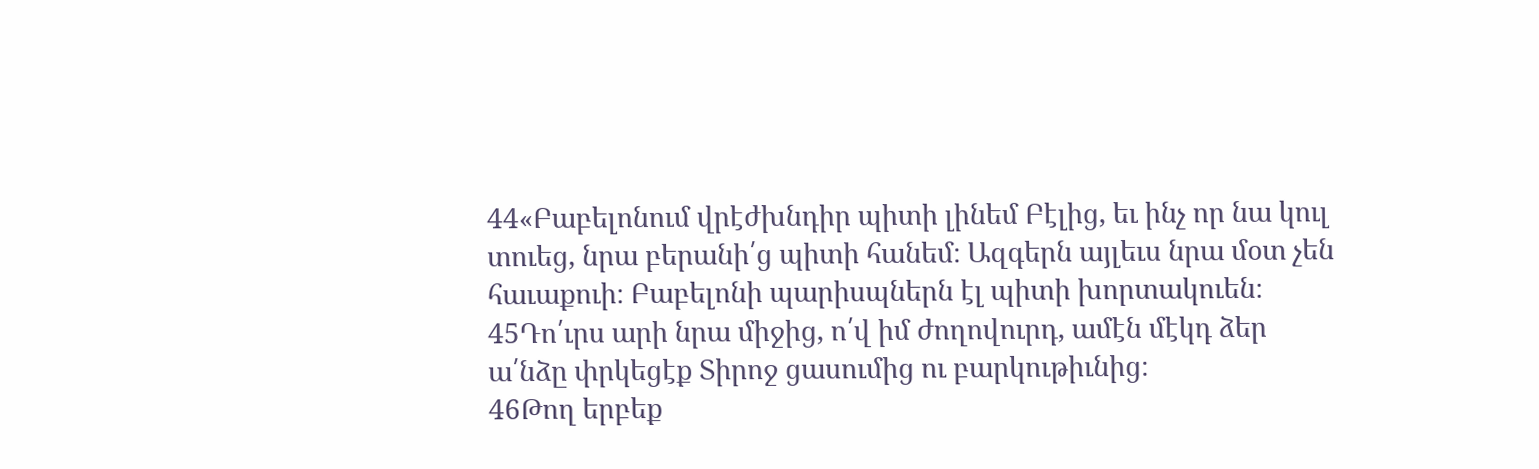44«Բաբելոնում վրէժխնդիր պիտի լինեմ Բէլից, եւ ինչ որ նա կուլ տուեց, նրա բերանի՛ց պիտի հանեմ։ Ազգերն այլեւս նրա մօտ չեն հաւաքուի։ Բաբելոնի պարիսպներն էլ պիտի խորտակուեն։
45Դո՛ւրս արի նրա միջից, ո՛վ իմ ժողովուրդ, ամէն մէկդ ձեր ա՛նձը փրկեցէք Տիրոջ ցասումից ու բարկութիւնից։
46Թող երբեք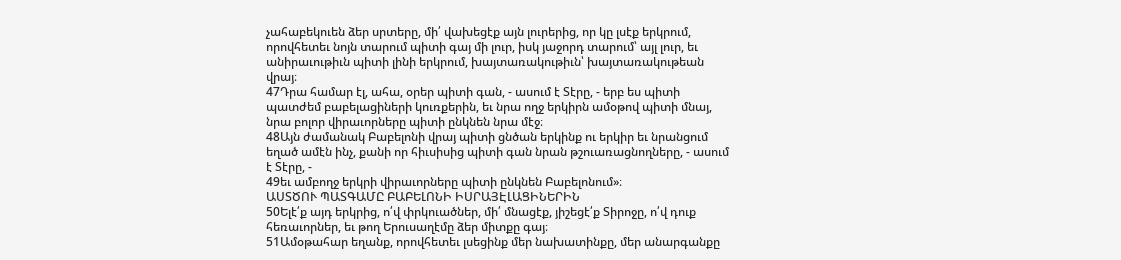չահաբեկուեն ձեր սրտերը, մի՛ վախեցէք այն լուրերից, որ կը լսէք երկրում, որովհետեւ նոյն տարում պիտի գայ մի լուր, իսկ յաջորդ տարում՝ այլ լուր, եւ անիրաւութիւն պիտի լինի երկրում, խայտառակութիւն՝ խայտառակութեան վրայ։
47Դրա համար էլ, ահա, օրեր պիտի գան, - ասում է Տէրը, - երբ ես պիտի պատժեմ բաբելացիների կուռքերին, եւ նրա ողջ երկիրն ամօթով պիտի մնայ, նրա բոլոր վիրաւորները պիտի ընկնեն նրա մէջ։
48Այն ժամանակ Բաբելոնի վրայ պիտի ցնծան երկինք ու երկիր եւ նրանցում եղած ամէն ինչ, քանի որ հիւսիսից պիտի գան նրան թշուառացնողները, - ասում է Տէրը, -
49եւ ամբողջ երկրի վիրաւորները պիտի ընկնեն Բաբելոնում»։
ԱՍՏԾՈՒ ՊԱՏԳԱՄԸ ԲԱԲԵԼՈՆԻ ԻՍՐԱՅԷԼԱՑԻՆԵՐԻՆ
50Ելէ՛ք այդ երկրից, ո՛վ փրկուածներ, մի՛ մնացէք, յիշեցէ՛ք Տիրոջը, ո՛վ դուք հեռաւորներ, եւ թող Երուսաղէմը ձեր միտքը գայ։
51Ամօթահար եղանք, որովհետեւ լսեցինք մեր նախատինքը, մեր անարգանքը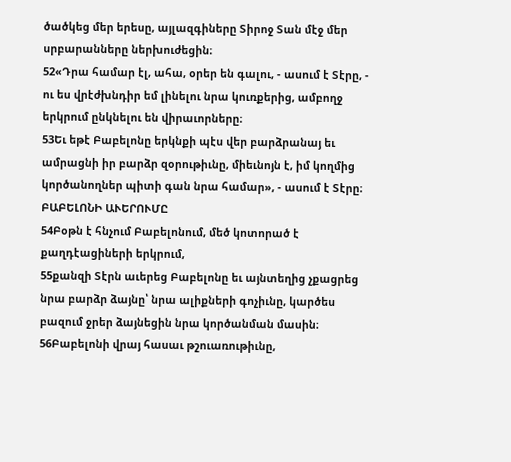ծածկեց մեր երեսը, այլազգիները Տիրոջ Տան մէջ մեր սրբարանները ներխուժեցին։
52«Դրա համար էլ, ահա, օրեր են գալու, - ասում է Տէրը, - ու ես վրէժխնդիր եմ լինելու նրա կուռքերից, ամբողջ երկրում ընկնելու են վիրաւորները։
53Եւ եթէ Բաբելոնը երկնքի պէս վեր բարձրանայ եւ ամրացնի իր բարձր զօրութիւնը, միեւնոյն է, իմ կողմից կործանողներ պիտի գան նրա համար», - ասում է Տէրը։
ԲԱԲԵԼՈՆԻ ԱՒԵՐՈՒՄԸ
54Բօթն է հնչում Բաբելոնում, մեծ կոտորած է քաղդէացիների երկրում,
55քանզի Տէրն աւերեց Բաբելոնը եւ այնտեղից չքացրեց նրա բարձր ձայնը՝ նրա ալիքների գոչիւնը, կարծես բազում ջրեր ձայնեցին նրա կործանման մասին։
56Բաբելոնի վրայ հասաւ թշուառութիւնը,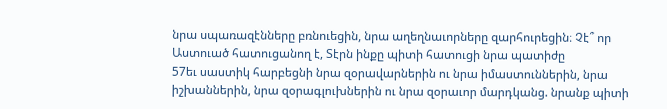նրա սպառազէնները բռնուեցին, նրա աղեղնաւորները զարհուրեցին։ Չէ՞ որ Աստուած հատուցանող է, Տէրն ինքը պիտի հատուցի նրա պատիժը
57եւ սաստիկ հարբեցնի նրա զօրավարներին ու նրա իմաստուններին, նրա իշխաններին, նրա զօրագլուխներին ու նրա զօրաւոր մարդկանց. նրանք պիտի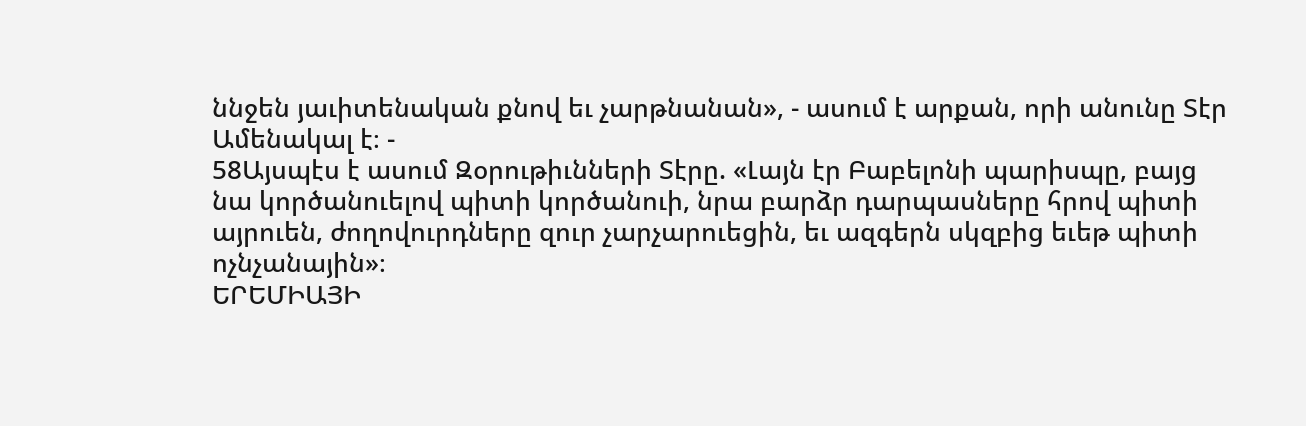ննջեն յաւիտենական քնով եւ չարթնանան», - ասում է արքան, որի անունը Տէր Ամենակալ է։ -
58Այսպէս է ասում Զօրութիւնների Տէրը. «Լայն էր Բաբելոնի պարիսպը, բայց նա կործանուելով պիտի կործանուի, նրա բարձր դարպասները հրով պիտի այրուեն, ժողովուրդները զուր չարչարուեցին, եւ ազգերն սկզբից եւեթ պիտի ոչնչանային»։
ԵՐԵՄԻԱՅԻ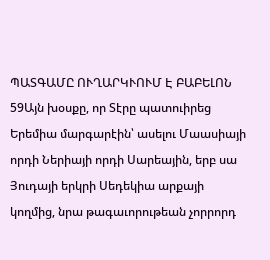ՊԱՏԳԱՄԸ ՈՒՂԱՐԿՒՈՒՄ Է ԲԱԲԵԼՈՆ
59Այն խօսքը, որ Տէրը պատուիրեց Երեմիա մարգարէին՝ ասելու Մաասիայի որդի Ներիայի որդի Սարեային, երբ սա Յուդայի երկրի Սեդեկիա արքայի կողմից, նրա թագաւորութեան չորրորդ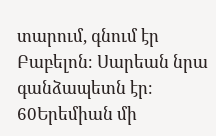տարում, գնում էր Բաբելոն։ Սարեան նրա գանձապետն էր։ 60Երեմիան մի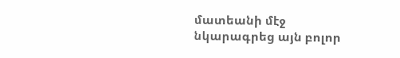մատեանի մէջ նկարագրեց այն բոլոր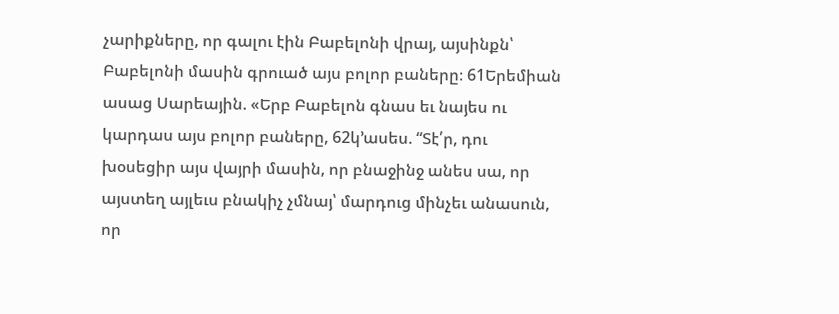չարիքները, որ գալու էին Բաբելոնի վրայ, այսինքն՝ Բաբելոնի մասին գրուած այս բոլոր բաները։ 61Երեմիան ասաց Սարեային. «Երբ Բաբելոն գնաս եւ նայես ու կարդաս այս բոլոր բաները, 62կ’ասես. “Տէ՛ր, դու խօսեցիր այս վայրի մասին, որ բնաջինջ անես սա, որ այստեղ այլեւս բնակիչ չմնայ՝ մարդուց մինչեւ անասուն, որ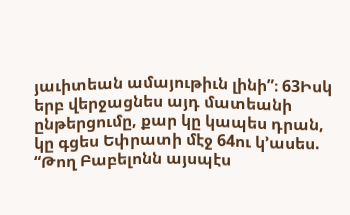յաւիտեան ամայութիւն լինի”։ 63Իսկ երբ վերջացնես այդ մատեանի ընթերցումը, քար կը կապես դրան, կը գցես Եփրատի մէջ 64ու կ’ասես. “Թող Բաբելոնն այսպէս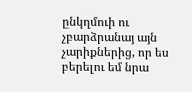ընկղմուի ու չբարձրանայ այն չարիքներից, որ ես բերելու եմ նրա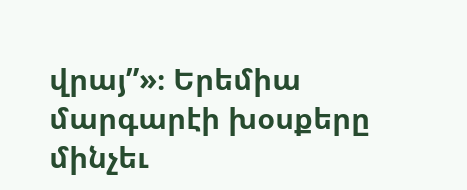վրայ”»։ Երեմիա մարգարէի խօսքերը մինչեւ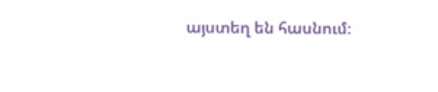այստեղ են հասնում։